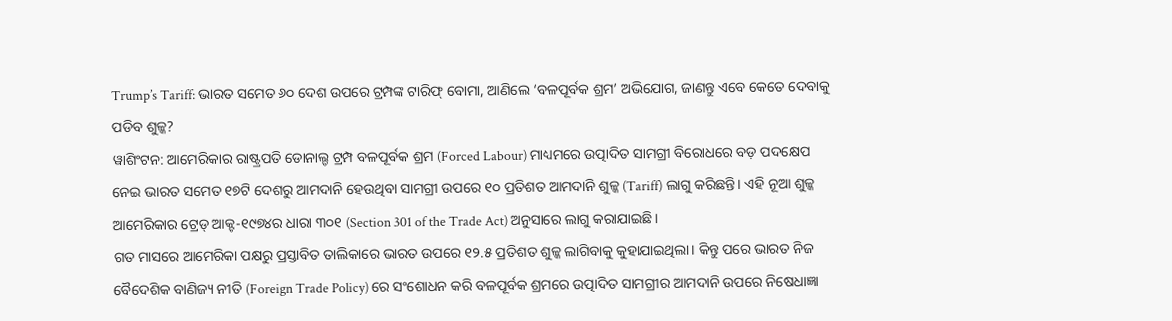Trump’s Tariff: ଭାରତ ସମେତ ୬୦ ଦେଶ ଉପରେ ଟ୍ରମ୍ପଙ୍କ ଟାରିଫ୍ ବୋମା, ଆଣିଲେ ‘ବଳପୂର୍ବକ ଶ୍ରମ’ ଅଭିଯୋଗ, ଜାଣନ୍ତୁ ଏବେ କେତେ ଦେବାକୁ ପଡିବ ଶୁଳ୍କ?
ୱାଶିଂଟନ: ଆମେରିକାର ରାଷ୍ଟ୍ରପତି ଡୋନାଲ୍ଡ ଟ୍ରମ୍ପ ବଳପୂର୍ବକ ଶ୍ରମ (Forced Labour) ମାଧ୍ୟମରେ ଉତ୍ପାଦିତ ସାମଗ୍ରୀ ବିରୋଧରେ ବଡ଼ ପଦକ୍ଷେପ ନେଇ ଭାରତ ସମେତ ୧୭ଟି ଦେଶରୁ ଆମଦାନି ହେଉଥିବା ସାମଗ୍ରୀ ଉପରେ ୧୦ ପ୍ରତିଶତ ଆମଦାନି ଶୁଳ୍କ (Tariff) ଲାଗୁ କରିଛନ୍ତି। ଏହି ନୂଆ ଶୁଳ୍କ ଆମେରିକାର ଟ୍ରେଡ୍ ଆକ୍ଟ-୧୯୭୪ର ଧାରା ୩୦୧ (Section 301 of the Trade Act) ଅନୁସାରେ ଲାଗୁ କରାଯାଇଛି।
ଗତ ମାସରେ ଆମେରିକା ପକ୍ଷରୁ ପ୍ରସ୍ତାବିତ ତାଲିକାରେ ଭାରତ ଉପରେ ୧୨.୫ ପ୍ରତିଶତ ଶୁଳ୍କ ଲାଗିବାକୁ କୁହାଯାଇଥିଲା। କିନ୍ତୁ ପରେ ଭାରତ ନିଜ ବୈଦେଶିକ ବାଣିଜ୍ୟ ନୀତି (Foreign Trade Policy) ରେ ସଂଶୋଧନ କରି ବଳପୂର୍ବକ ଶ୍ରମରେ ଉତ୍ପାଦିତ ସାମଗ୍ରୀର ଆମଦାନି ଉପରେ ନିଷେଧାଜ୍ଞା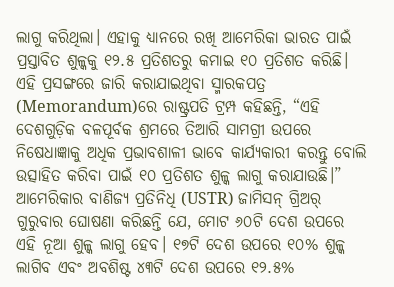ଲାଗୁ କରିଥିଲା। ଏହାକୁ ଧ୍ୟାନରେ ରଖି ଆମେରିକା ଭାରତ ପାଇଁ ପ୍ରସ୍ତାବିତ ଶୁଳ୍କକୁ ୧୨.୫ ପ୍ରତିଶତରୁ କମାଇ ୧୦ ପ୍ରତିଶତ କରିଛି।
ଏହି ପ୍ରସଙ୍ଗରେ ଜାରି କରାଯାଇଥିବା ସ୍ମାରକପତ୍ର (Memorandum)ରେ ରାଷ୍ଟ୍ରପତି ଟ୍ରମ୍ପ କହିଛନ୍ତି, “ଏହି ଦେଶଗୁଡ଼ିକ ବଳପୂର୍ବକ ଶ୍ରମରେ ତିଆରି ସାମଗ୍ରୀ ଉପରେ ନିଷେଧାଜ୍ଞାକୁ ଅଧିକ ପ୍ରଭାବଶାଳୀ ଭାବେ କାର୍ଯ୍ୟକାରୀ କରନ୍ତୁ ବୋଲି ଉତ୍ସାହିତ କରିବା ପାଇଁ ୧୦ ପ୍ରତିଶତ ଶୁଳ୍କ ଲାଗୁ କରାଯାଉଛି।”
ଆମେରିକାର ବାଣିଜ୍ୟ ପ୍ରତିନିଧି (USTR) ଜାମିସନ୍ ଗ୍ରିଅର୍ ଗୁରୁବାର ଘୋଷଣା କରିଛନ୍ତି ଯେ, ମୋଟ ୬୦ଟି ଦେଶ ଉପରେ ଏହି ନୂଆ ଶୁଳ୍କ ଲାଗୁ ହେବ। ୧୭ଟି ଦେଶ ଉପରେ ୧୦% ଶୁଳ୍କ ଲାଗିବ ଏବଂ ଅବଶିଷ୍ଟ ୪୩ଟି ଦେଶ ଉପରେ ୧୨.୫%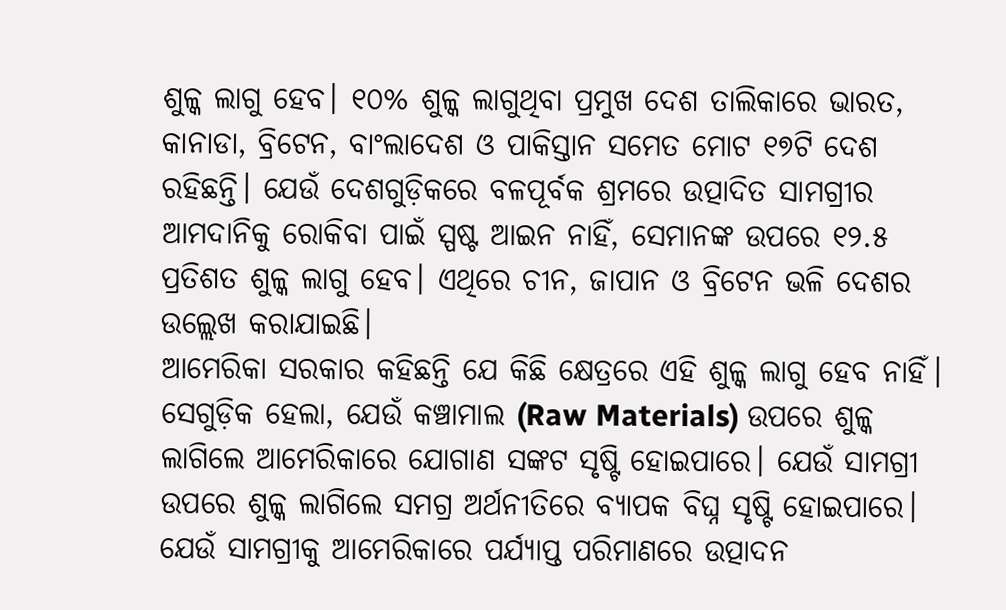ଶୁଳ୍କ ଲାଗୁ ହେବ। ୧୦% ଶୁଳ୍କ ଲାଗୁଥିବା ପ୍ରମୁଖ ଦେଶ ତାଲିକାରେ ଭାରତ, କାନାଡା, ବ୍ରିଟେନ, ବାଂଲାଦେଶ ଓ ପାକିସ୍ତାନ ସମେତ ମୋଟ ୧୭ଟି ଦେଶ ରହିଛନ୍ତି। ଯେଉଁ ଦେଶଗୁଡ଼ିକରେ ବଳପୂର୍ବକ ଶ୍ରମରେ ଉତ୍ପାଦିତ ସାମଗ୍ରୀର ଆମଦାନିକୁ ରୋକିବା ପାଇଁ ସ୍ପଷ୍ଟ ଆଇନ ନାହିଁ, ସେମାନଙ୍କ ଉପରେ ୧୨.୫ ପ୍ରତିଶତ ଶୁଳ୍କ ଲାଗୁ ହେବ। ଏଥିରେ ଚୀନ, ଜାପାନ ଓ ବ୍ରିଟେନ ଭଳି ଦେଶର ଉଲ୍ଲେଖ କରାଯାଇଛି।
ଆମେରିକା ସରକାର କହିଛନ୍ତି ଯେ କିଛି କ୍ଷେତ୍ରରେ ଏହି ଶୁଳ୍କ ଲାଗୁ ହେବ ନାହିଁ। ସେଗୁଡ଼ିକ ହେଲା, ଯେଉଁ କଞ୍ଚାମାଲ (Raw Materials) ଉପରେ ଶୁଳ୍କ ଲାଗିଲେ ଆମେରିକାରେ ଯୋଗାଣ ସଙ୍କଟ ସୃଷ୍ଟି ହୋଇପାରେ। ଯେଉଁ ସାମଗ୍ରୀ ଉପରେ ଶୁଳ୍କ ଲାଗିଲେ ସମଗ୍ର ଅର୍ଥନୀତିରେ ବ୍ୟାପକ ବିଘ୍ନ ସୃଷ୍ଟି ହୋଇପାରେ। ଯେଉଁ ସାମଗ୍ରୀକୁ ଆମେରିକାରେ ପର୍ଯ୍ୟାପ୍ତ ପରିମାଣରେ ଉତ୍ପାଦନ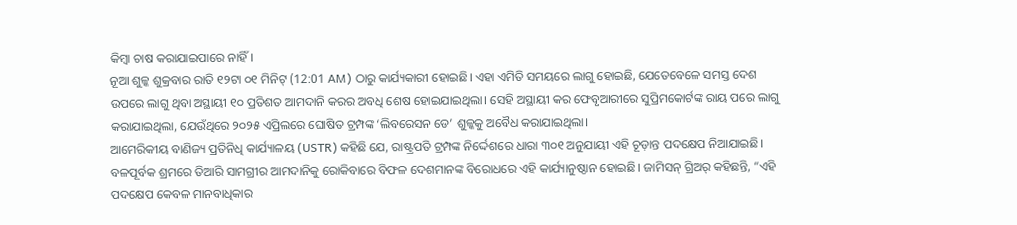କିମ୍ବା ଚାଷ କରାଯାଇପାରେ ନାହିଁ।
ନୂଆ ଶୁଳ୍କ ଶୁକ୍ରବାର ରାତି ୧୨ଟା ୦୧ ମିନିଟ୍ (12:01 AM) ଠାରୁ କାର୍ଯ୍ୟକାରୀ ହୋଇଛି। ଏହା ଏମିତି ସମୟରେ ଲାଗୁ ହୋଇଛି, ଯେତେବେଳେ ସମସ୍ତ ଦେଶ ଉପରେ ଲାଗୁ ଥିବା ଅସ୍ଥାୟୀ ୧୦ ପ୍ରତିଶତ ଆମଦାନି କରର ଅବଧି ଶେଷ ହୋଇଯାଇଥିଲା। ସେହି ଅସ୍ଥାୟୀ କର ଫେବୃଆରୀରେ ସୁପ୍ରିମକୋର୍ଟଙ୍କ ରାୟ ପରେ ଲାଗୁ କରାଯାଇଥିଲା, ଯେଉଁଥିରେ ୨୦୨୫ ଏପ୍ରିଲରେ ଘୋଷିତ ଟ୍ରମ୍ପଙ୍କ ‘ଲିବରେସନ ଡେ’ ଶୁଳ୍କକୁ ଅବୈଧ କରାଯାଇଥିଲା।
ଆମେରିକୀୟ ବାଣିଜ୍ୟ ପ୍ରତିନିଧି କାର୍ଯ୍ୟାଳୟ (USTR) କହିଛି ଯେ, ରାଷ୍ଟ୍ରପତି ଟ୍ରମ୍ପଙ୍କ ନିର୍ଦ୍ଦେଶରେ ଧାରା ୩୦୧ ଅନୁଯାୟୀ ଏହି ଚୂଡ଼ାନ୍ତ ପଦକ୍ଷେପ ନିଆଯାଇଛି। ବଳପୂର୍ବକ ଶ୍ରମରେ ତିଆରି ସାମଗ୍ରୀର ଆମଦାନିକୁ ରୋକିବାରେ ବିଫଳ ଦେଶମାନଙ୍କ ବିରୋଧରେ ଏହି କାର୍ଯ୍ୟାନୁଷ୍ଠାନ ହୋଇଛି। ଜାମିସନ୍ ଗ୍ରିଅର୍ କହିଛନ୍ତି, “ଏହି ପଦକ୍ଷେପ କେବଳ ମାନବାଧିକାର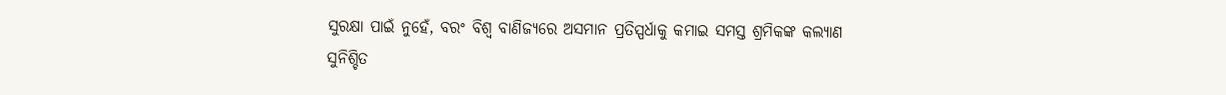ସୁରକ୍ଷା ପାଇଁ ନୁହେଁ, ବରଂ ବିଶ୍ୱ ବାଣିଜ୍ୟରେ ଅସମାନ ପ୍ରତିସ୍ପର୍ଧାକୁ କମାଇ ସମସ୍ତ ଶ୍ରମିକଙ୍କ କଲ୍ୟାଣ ସୁନିଶ୍ଚିତ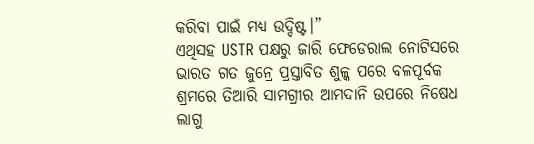କରିବା ପାଇଁ ମଧ୍ୟ ଉଦ୍ଦିଷ୍ଟ।”
ଏଥିସହ USTR ପକ୍ଷରୁ ଜାରି ଫେଡେରାଲ ନୋଟିସରେ ଭାରତ ଗତ ଜୁନ୍ରେ ପ୍ରସ୍ତାବିତ ଶୁଳ୍କ ପରେ ବଳପୂର୍ବକ ଶ୍ରମରେ ତିଆରି ସାମଗ୍ରୀର ଆମଦାନି ଉପରେ ନିଷେଧ ଲାଗୁ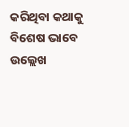କରିଥିବା କଥାକୁ ବିଶେଷ ଭାବେ ଉଲ୍ଲେଖ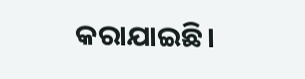କରାଯାଇଛି।